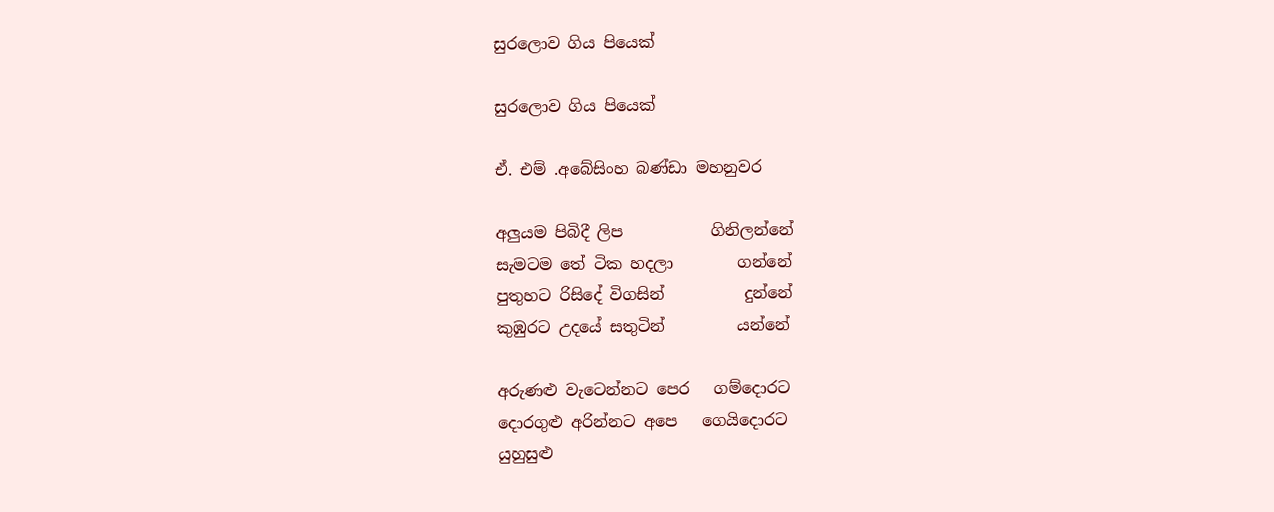සුරලොව ගිය පියෙක්

සුරලොව ගිය පියෙක්

ඒ. එම් .අබේසිංහ බණ්ඩා මහනුවර

අලුයම පිබිදී ලිප           ගිනිලන්නේ
සැමටම තේ ටික හදලා        ගන්නේ
පුතුහට රිසිදේ විගසින්          දුන්නේ
කුඹුරට උදයේ සතුටින්         යන්නේ

අරුණළු වැටෙන්නට පෙර   ගම්දොරට
දොරගුළු අරින්නට අපෙ   ගෙයිදොරට
යුහුසුළු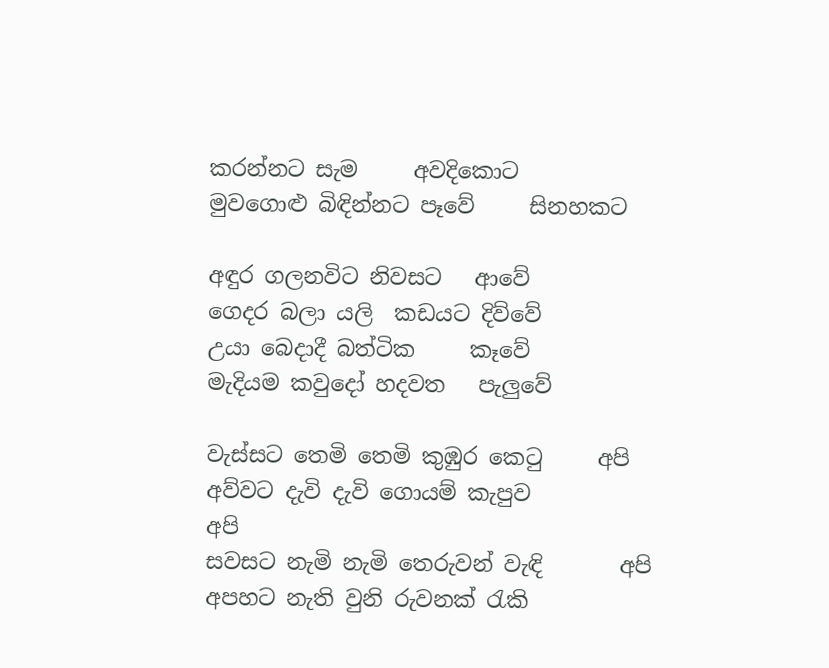කරන්නට සැම     අවදිකොට
මුවගොළු බිඳින්නට පෑවේ     සිනහකට

අඳුර ගලනවිට නිවසට   ආවේ
ගෙදර බලා යලි  කඩයට දිව්වේ
උයා බෙදාදී බත්ටික     කෑවේ
මැදියම කවුදෝ හදවත   පැලුවේ

වැස්සට තෙමි තෙමි කුඹුර කෙටු     අපි
අව්වට දැවි දැවි ගොයම් කැපුව          අපි
සවසට නැමි නැමි තෙරුවන් වැඳි       අපි
අපහට නැති වුනි රුවනක් රැකි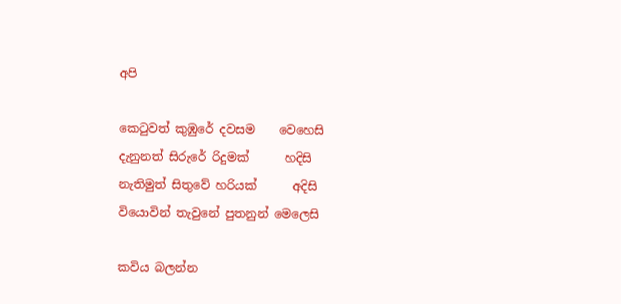අපි

කෙටුවත් කුඹුරේ දවසම    වෙහෙසි
දැනුනත් සිරුරේ රිදුමක්      හදිසි
නැතිමුත් සිතුවේ හරියක්      අදිසි
වියොවින් තැවුනේ පුතනුන් මෙලෙසි

කවිය බලන්න